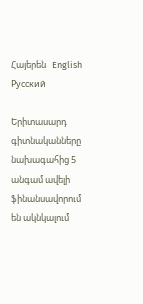Հայերեն   English   Русский

Երիտասարդ գիտնականները նախագահից 5 անգամ ավելի ֆինանսավորում են ակնկալում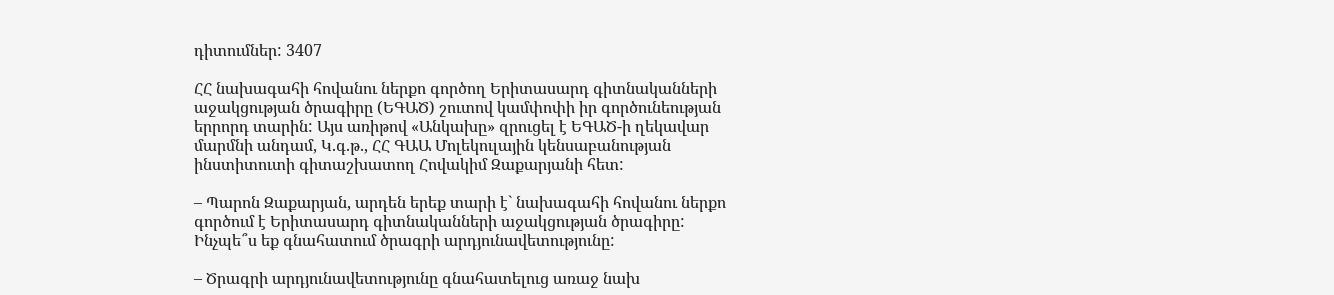դիտումներ: 3407

ՀՀ նախագահի հովանու ներքո գործող Երիտասարդ գիտնականների աջակցության ծրագիրը (ԵԳԱԾ) շուտով կամփոփի իր գործունեության երրորդ տարին: Այս առիթով «Անկախը» զրուցել է ԵԳԱԾ-ի ղեկավար մարմնի անդամ, Կ.գ.թ., ՀՀ ԳԱԱ Մոլեկուլային կենսաբանության ինստիտուտի գիտաշխատող Հովակիմ Զաքարյանի հետ:

– Պարոն Զաքարյան, արդեն երեք տարի է` նախագահի հովանու ներքո գործում է Երիտասարդ գիտնականների աջակցության ծրագիրը: Ինչպե՞ս եք գնահատում ծրագրի արդյունավետությունը:

– Ծրագրի արդյունավետությունը գնահատելուց առաջ նախ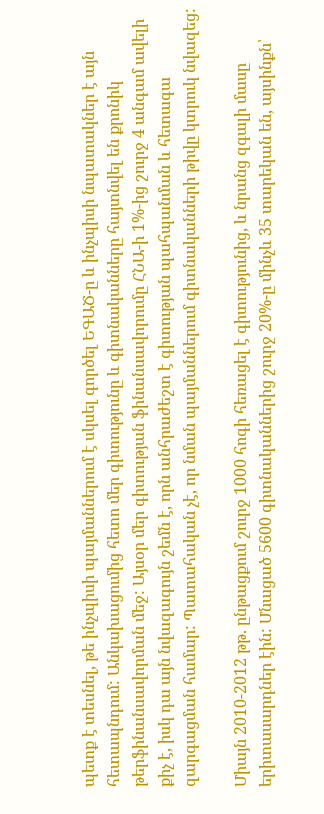պետք է տեսնել, թե ինչպիսի պայմաններում է սկսել գործել ԵԳԱԾ-ը և ինչպիսի նպատակներ է այն հետապնդում: Անկախացումից հետո մեր գիտությունը և գիտնականները հայտնվել են քրոնիկ թերֆինանսավորման մեջ: Այսօր մեր գիտության ֆինանսավորումը ՀՆԱ-ի 1%-ից շուրջ 4 անգամ ավելի քիչ է, իսկ դա այն նվազագույն շեմն է, որն անհրաժեշտ է գիտության պահպանման և հետագա զարգացման համար: Պատահական չէ, որ նման պայմաններում գիտնականների թիվը կտրուկ նվազեց:

Միայն 2010-2012 թթ. ընթացքում շուրջ 1000 հոգի հեռացել է գիտությունից, և նրանց զգալի մասը երիտասարդներ էին: Մնացած 5600 գիտնականներից շուրջ 20%-ը մինչև 35 տարեկան են, այսինքն՝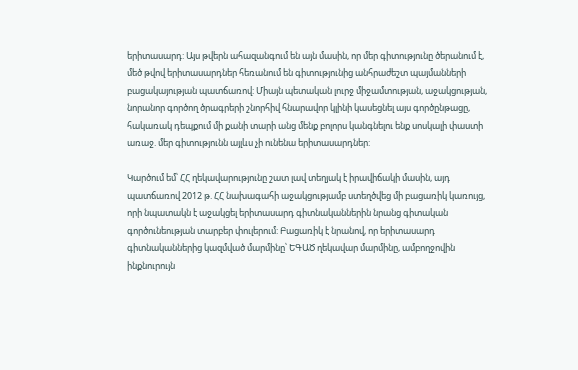երիտասարդ: Այս թվերն ահազանգում են այն մասին, որ մեր գիտությունը ծերանում է, մեծ թվով երիտասարդներ հեռանում են գիտությունից անհրաժեշտ պայմանների բացակայության պատճառով: Միայն պետական լուրջ միջամտության, աջակցության, նորանոր գործող ծրագրերի շնորհիվ հնարավոր կլինի կասեցնել այս գործընթացը, հակառակ դեպքում մի քանի տարի անց մենք բոլորս կանգնելու ենք սոսկալի փաստի առաջ. մեր գիտությունն այլևս չի ունենա երիտասարդներ:

Կարծում եմ՝ ՀՀ ղեկավարությունը շատ լավ տեղյակ է իրավիճակի մասին, այդ պատճառով 2012 թ. ՀՀ նախագահի աջակցությամբ ստեղծվեց մի բացառիկ կառույց, որի նպատակն է աջակցել երիտասարդ գիտնականներին նրանց գիտական գործունեության տարբեր փուլերում: Բացառիկ է նրանով, որ երիտասարդ գիտնականներից կազմված մարմինը՝ ԵԳԱԾ ղեկավար մարմինը, ամբողջովին ինքնուրույն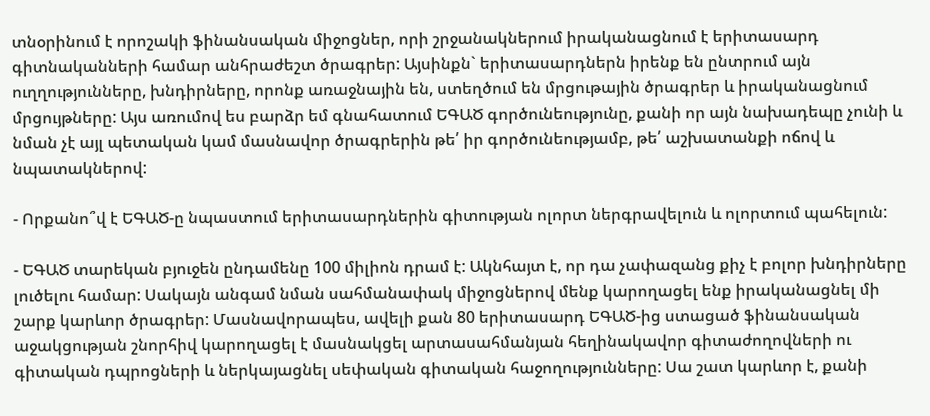տնօրինում է որոշակի ֆինանսական միջոցներ, որի շրջանակներում իրականացնում է երիտասարդ գիտնականների համար անհրաժեշտ ծրագրեր: Այսինքն` երիտասարդներն իրենք են ընտրում այն ուղղությունները, խնդիրները, որոնք առաջնային են, ստեղծում են մրցութային ծրագրեր և իրականացնում մրցույթները: Այս առումով ես բարձր եմ գնահատում ԵԳԱԾ գործունեությունը, քանի որ այն նախադեպը չունի և նման չէ այլ պետական կամ մասնավոր ծրագրերին թե՛ իր գործունեությամբ, թե՛ աշխատանքի ոճով և նպատակներով:

- Որքանո՞վ է ԵԳԱԾ-ը նպաստում երիտասարդներին գիտության ոլորտ ներգրավելուն և ոլորտում պահելուն:

- ԵԳԱԾ տարեկան բյուջեն ընդամենը 100 միլիոն դրամ է: Ակնհայտ է, որ դա չափազանց քիչ է բոլոր խնդիրները լուծելու համար: Սակայն անգամ նման սահմանափակ միջոցներով մենք կարողացել ենք իրականացնել մի շարք կարևոր ծրագրեր: Մասնավորապես, ավելի քան 80 երիտասարդ ԵԳԱԾ-ից ստացած ֆինանսական աջակցության շնորհիվ կարողացել է մասնակցել արտասահմանյան հեղինակավոր գիտաժողովների ու գիտական դպրոցների և ներկայացնել սեփական գիտական հաջողությունները: Սա շատ կարևոր է, քանի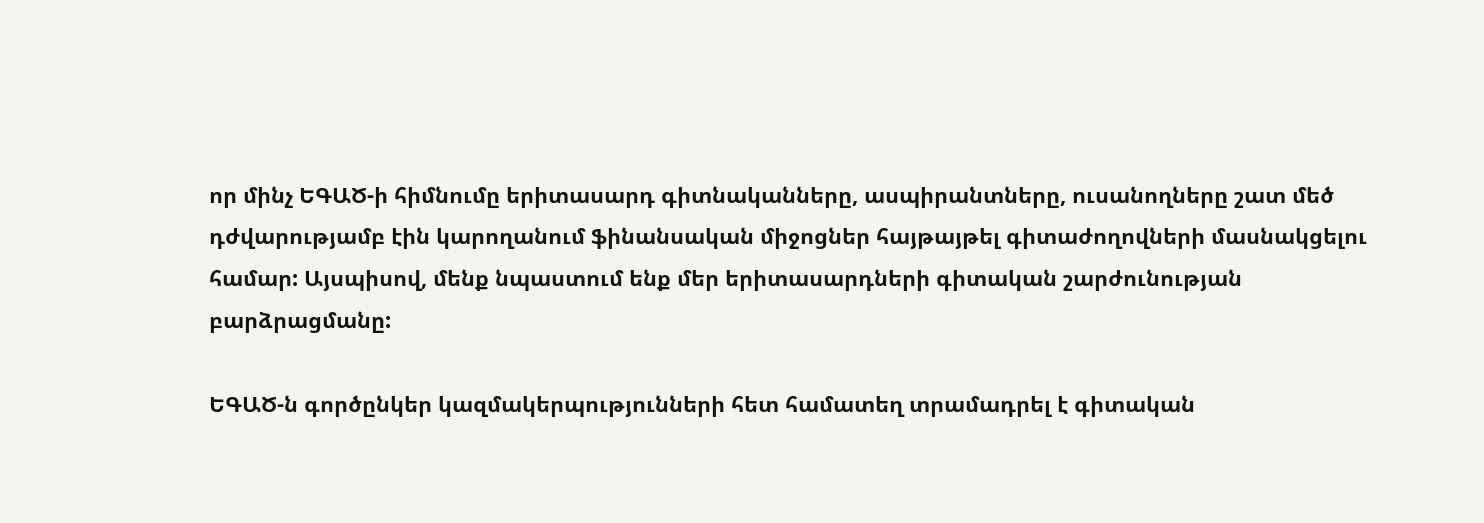որ մինչ ԵԳԱԾ-ի հիմնումը երիտասարդ գիտնականները, ասպիրանտները, ուսանողները շատ մեծ դժվարությամբ էին կարողանում ֆինանսական միջոցներ հայթայթել գիտաժողովների մասնակցելու համար: Այսպիսով, մենք նպաստում ենք մեր երիտասարդների գիտական շարժունության բարձրացմանը:

ԵԳԱԾ-ն գործընկեր կազմակերպությունների հետ համատեղ տրամադրել է գիտական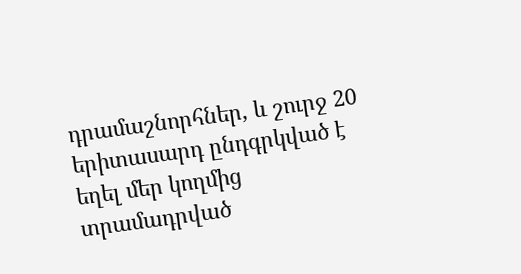դրամաշնորհներ, և շուրջ 20 երիտասարդ ընդգրկված է եղել մեր կողմից տրամադրված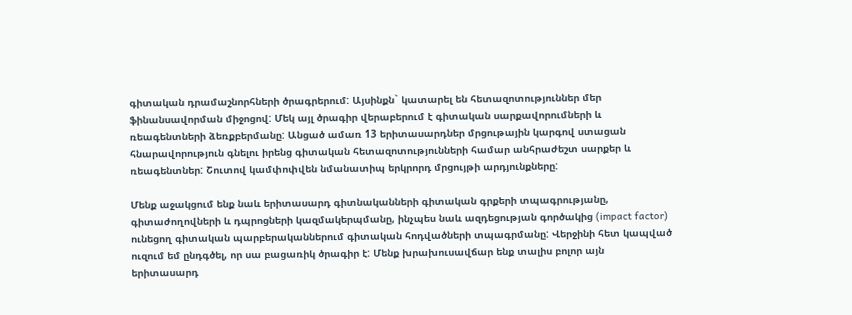գիտական դրամաշնորհների ծրագրերում: Այսինքն` կատարել են հետազոտություններ մեր ֆինանսավորման միջոցով: Մեկ այլ ծրագիր վերաբերում է գիտական սարքավորումների և ռեագենտների ձեռքբերմանը: Անցած ամառ 13 երիտասարդներ մրցութային կարգով ստացան հնարավորություն գնելու իրենց գիտական հետազոտությունների համար անհրաժեշտ սարքեր և ռեագենտներ: Շուտով կամփոփվեն նմանատիպ երկրորդ մրցույթի արդյունքները:

Մենք աջակցում ենք նաև երիտասարդ գիտնականների գիտական գրքերի տպագրությանը, գիտաժողովների և դպրոցների կազմակերպմանը, ինչպես նաև ազդեցության գործակից (impact factor) ունեցող գիտական պարբերականներում գիտական հոդվածների տպագրմանը: Վերջինի հետ կապված ուզում եմ ընդգծել, որ սա բացառիկ ծրագիր է: Մենք խրախուսավճար ենք տալիս բոլոր այն երիտասարդ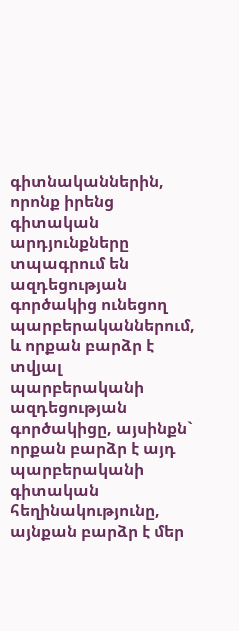գիտնականներին, որոնք իրենց գիտական արդյունքները տպագրում են ազդեցության գործակից ունեցող պարբերականներում, և որքան բարձր է տվյալ պարբերականի ազդեցության գործակիցը, այսինքն` որքան բարձր է այդ պարբերականի գիտական հեղինակությունը, այնքան բարձր է մեր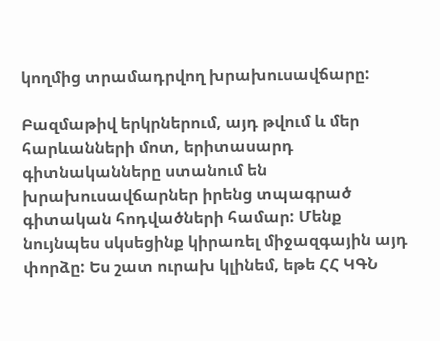կողմից տրամադրվող խրախուսավճարը:

Բազմաթիվ երկրներում, այդ թվում և մեր հարևանների մոտ, երիտասարդ գիտնականները ստանում են խրախուսավճարներ իրենց տպագրած գիտական հոդվածների համար: Մենք նույնպես սկսեցինք կիրառել միջազգային այդ փորձը: Ես շատ ուրախ կլինեմ, եթե ՀՀ ԿԳՆ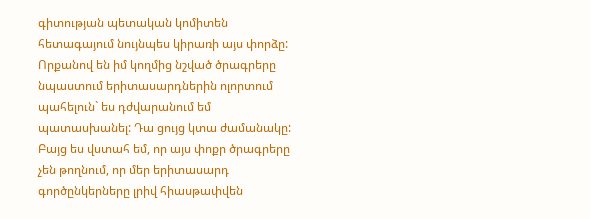գիտության պետական կոմիտեն հետագայում նույնպես կիրառի այս փորձը: Որքանով են իմ կողմից նշված ծրագրերը նպաստում երիտասարդներին ոլորտում պահելուն` ես դժվարանում եմ պատասխանել: Դա ցույց կտա ժամանակը: Բայց ես վստահ եմ, որ այս փոքր ծրագրերը չեն թողնում, որ մեր երիտասարդ գործընկերները լրիվ հիասթափվեն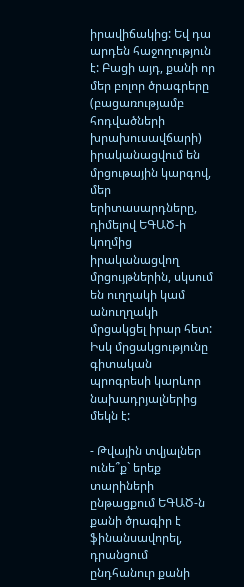իրավիճակից: Եվ դա արդեն հաջողություն է: Բացի այդ, քանի որ մեր բոլոր ծրագրերը (բացառությամբ հոդվածների խրախուսավճարի) իրականացվում են մրցութային կարգով, մեր երիտասարդները, դիմելով ԵԳԱԾ-ի կողմից իրականացվող մրցույթներին, սկսում են ուղղակի կամ անուղղակի մրցակցել իրար հետ: Իսկ մրցակցությունը գիտական պրոգրեսի կարևոր նախադրյալներից մեկն է:

- Թվային տվյալներ ունե՞ք` երեք տարիների ընթացքում ԵԳԱԾ-ն քանի ծրագիր է ֆինանսավորել, դրանցում ընդհանուր քանի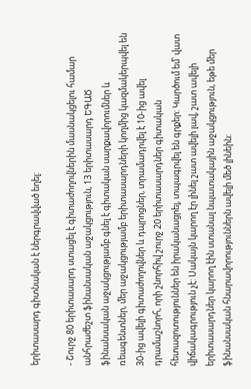երիտասարդ գիտնական է ներգրավված եղել:

- Շուրջ 80 երիտասարդ ստացել է գիտաժողովներին մասնակցելու համար անհրաժեշտ ֆինանսական աջակցություն, 13 երիտասարդ ԵԳԱԾ ֆինանսական աջակցությամբ գնել է գիտական սարքավորումներ և ռեագենտներ, մեր աջակցությամբ երիտասարդների կողմից կազմակերպվել են 30-ից ավելի գիտաժողովներ և դպրոցներ, տրամադրվել է 10-ից ավել դրամաշնորհ, որի շնորհիվ շուրջ 20 երիտասարդներ գիտական հետազոտություններ են իրականացրել, տպագրվել են գրքեր: Կարծում եմ՝ վատ վիճակագրություն չէ: Սակայն կարող էր լինել շատ ավելի լավ, շատ ավելի երիտասարդներ կարող էին ստանալ նպատակային աջակցություն, եթե մեր ֆինանսական հնարավորություններն ավելի մեծ լինեին: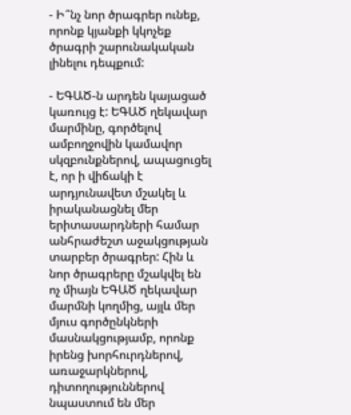- Ի՞նչ նոր ծրագրեր ունեք, որոնք կյանքի կկոչեք ծրագրի շարունակական լինելու դեպքում:

- ԵԳԱԾ-ն արդեն կայացած կառույց է: ԵԳԱԾ ղեկավար մարմինը, գործելով ամբողջովին կամավոր սկզբունքներով, ապացուցել է, որ ի վիճակի է արդյունավետ մշակել և իրականացնել մեր երիտասարդների համար անհրաժեշտ աջակցության տարբեր ծրագրեր: Հին և նոր ծրագրերը մշակվել են ոչ միայն ԵԳԱԾ ղեկավար մարմնի կողմից, այլև մեր մյուս գործընկների մասնակցությամբ, որոնք իրենց խորհուրդներով, առաջարկներով, դիտողություններով նպաստում են մեր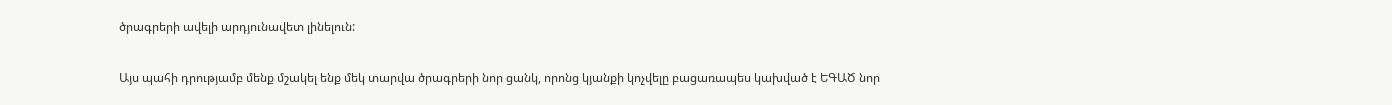ծրագրերի ավելի արդյունավետ լինելուն:

Այս պահի դրությամբ մենք մշակել ենք մեկ տարվա ծրագրերի նոր ցանկ, որոնց կյանքի կոչվելը բացառապես կախված է ԵԳԱԾ նոր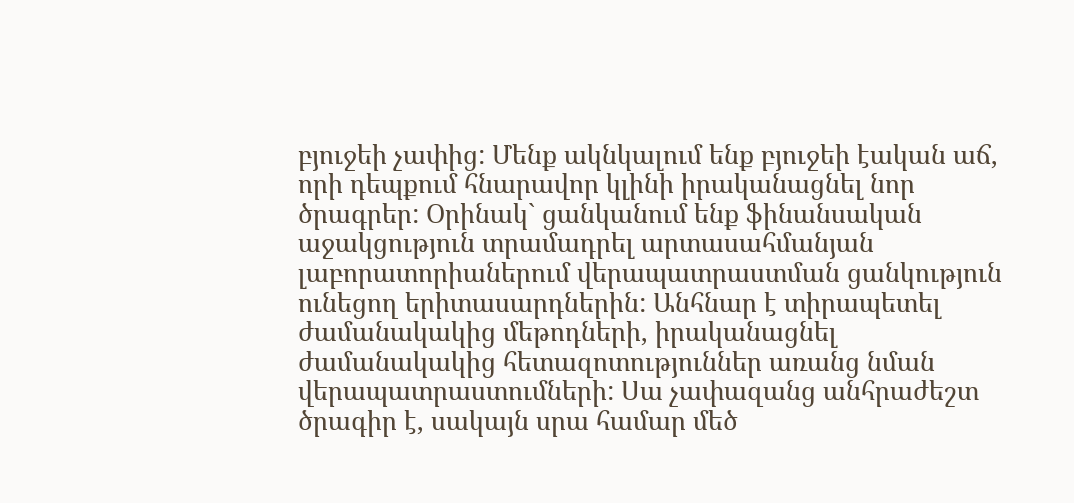բյուջեի չափից: Մենք ակնկալում ենք բյուջեի էական աճ, որի դեպքում հնարավոր կլինի իրականացնել նոր ծրագրեր: Օրինակ` ցանկանում ենք ֆինանսական աջակցություն տրամադրել արտասահմանյան լաբորատորիաներում վերապատրաստման ցանկություն ունեցող երիտասարդներին: Անհնար է տիրապետել ժամանակակից մեթոդների, իրականացնել ժամանակակից հետազոտություններ առանց նման վերապատրաստումների: Սա չափազանց անհրաժեշտ ծրագիր է, սակայն սրա համար մեծ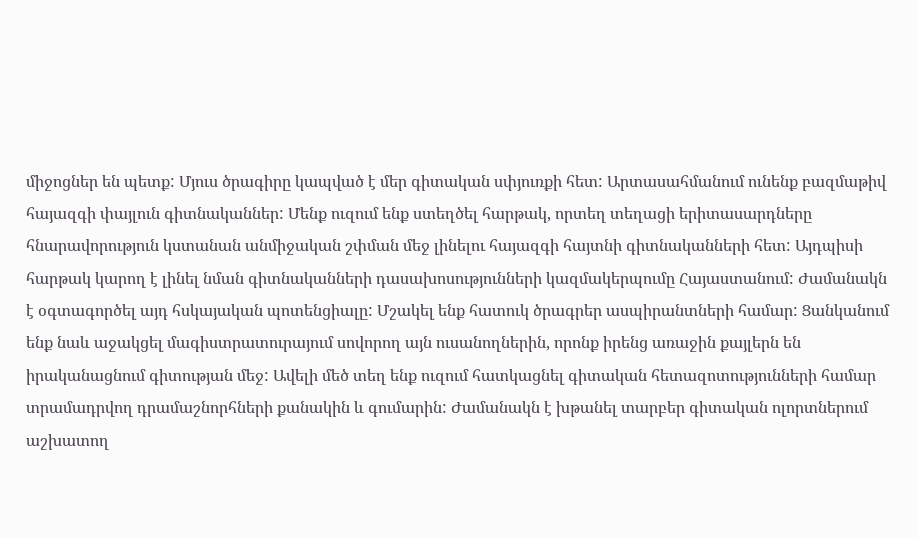միջոցներ են պետք: Մյուս ծրագիրը կապված է մեր գիտական սփյուռքի հետ: Արտասահմանում ունենք բազմաթիվ հայազգի փայլուն գիտնականներ: Մենք ուզում ենք ստեղծել հարթակ, որտեղ տեղացի երիտասարդները հնարավորություն կստանան անմիջական շփման մեջ լինելու հայազգի հայտնի գիտնականների հետ: Այդպիսի հարթակ կարող է լինել նման գիտնականների դասախոսությունների կազմակերպումը Հայաստանում: Ժամանակն է օգտագործել այդ հսկայական պոտենցիալը: Մշակել ենք հատուկ ծրագրեր ասպիրանտների համար: Ցանկանում ենք նաև աջակցել մագիստրատուրայում սովորող այն ուսանողներին, որոնք իրենց առաջին քայլերն են իրականացնում գիտության մեջ: Ավելի մեծ տեղ ենք ուզում հատկացնել գիտական հետազոտությունների համար տրամադրվող դրամաշնորհների քանակին և գումարին: Ժամանակն է խթանել տարբեր գիտական ոլորտներում աշխատող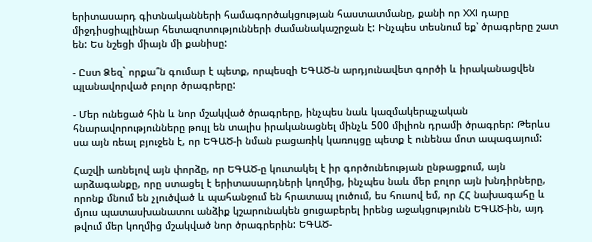երիտասարդ գիտնականների համագործակցության հաստատմանը, քանի որ XXI դարը միջդիսցիպլինար հետազոտությունների ժամանակաշրջան է: Ինչպես տեսնում եք՝ ծրագրերը շատ են: Ես նշեցի միայն մի քանիսը:

- Ըստ Ձեզ` որքա՞ն գումար է պետք, որպեսզի ԵԳԱԾ-ն արդյունավետ գործի և իրականացվեն պլանավորված բոլոր ծրագրերը:

- Մեր ունեցած հին և նոր մշակված ծրագրերը, ինչպես նաև կազմակերպչական հնարավորությունները թույլ են տալիս իրականացնել մինչև 500 միլիոն դրամի ծրագրեր: Թերևս սա այն ռեալ բյուջեն է, որ ԵԳԱԾ-ի նման բացառիկ կառույցը պետք է ունենա մոտ ապագայում:

Հաշվի առնելով այն փորձը, որ ԵԳԱԾ-ը կուտակել է իր գործունեության ընթացքում, այն արձագանքը, որը ստացել է երիտասարդների կողմից, ինչպես նաև մեր բոլոր այն խնդիրները, որոնք մնում են չլուծված և պահանջում են հրատապ լուծում, ես հուսով եմ, որ ՀՀ նախագահը և մյուս պատասխանատու անձիք կշարունակեն ցուցաբերել իրենց աջակցությունն ԵԳԱԾ-ին, այդ թվում մեր կողմից մշակված նոր ծրագրերին: ԵԳԱԾ-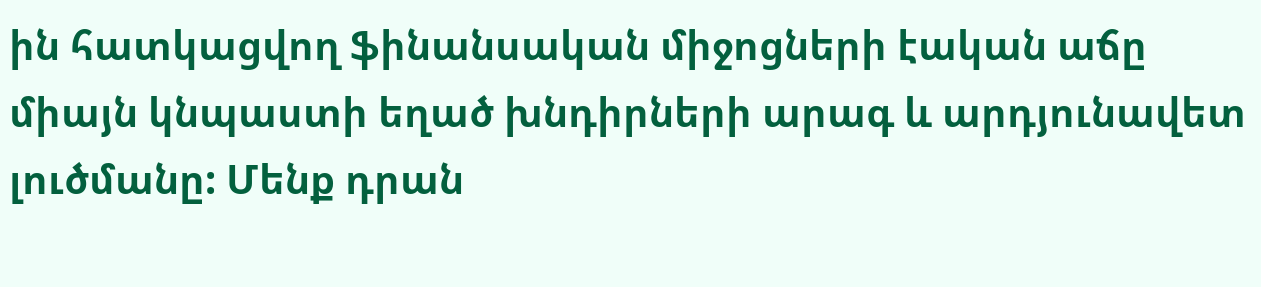ին հատկացվող ֆինանսական միջոցների էական աճը միայն կնպաստի եղած խնդիրների արագ և արդյունավետ լուծմանը: Մենք դրան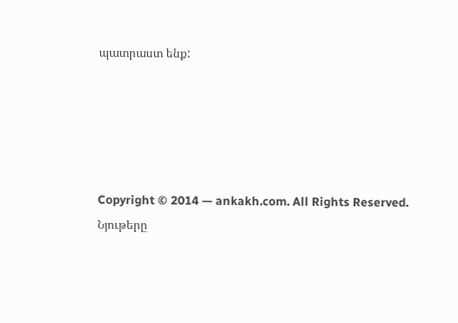պատրաստ ենք:





Copyright © 2014 — ankakh.com. All Rights Reserved. Նյութերը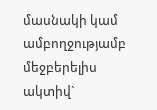մասնակի կամ ամբողջությամբ մեջբերելիս ակտիվ`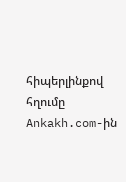հիպերլինքով հղումը Ankakh.com-ին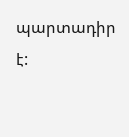պարտադիր է: